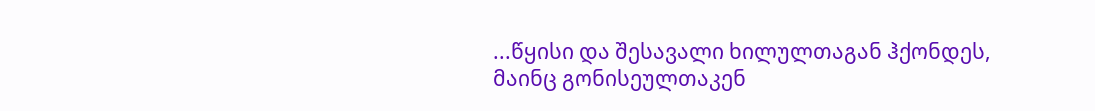...წყისი და შესავალი ხილულთაგან ჰქონდეს, მაინც გონისეულთაკენ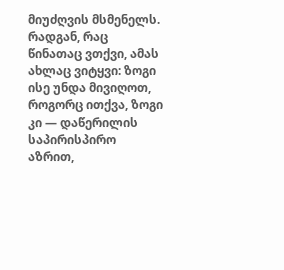მიუძღვის მსმენელს. რადგან, რაც წინათაც ვთქვი, ამას ახლაც ვიტყვი: ზოგი ისე უნდა მივიღოთ, როგორც ითქვა, ზოგი კი — დაწერილის საპირისპირო აზრით,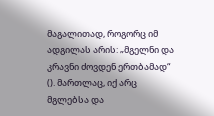მაგალითად, როგორც იმ ადგილას არის: „მგელნი და კრავნი ძოვდენ ერთბამად“ (). მართლაც, იქ არც მგლებსა და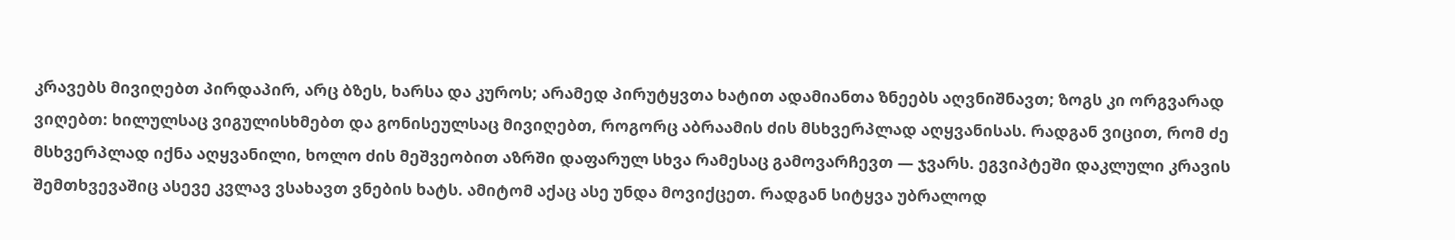კრავებს მივიღებთ პირდაპირ, არც ბზეს, ხარსა და კუროს; არამედ პირუტყვთა ხატით ადამიანთა ზნეებს აღვნიშნავთ; ზოგს კი ორგვარად ვიღებთ: ხილულსაც ვიგულისხმებთ და გონისეულსაც მივიღებთ, როგორც აბრაამის ძის მსხვერპლად აღყვანისას. რადგან ვიცით, რომ ძე მსხვერპლად იქნა აღყვანილი, ხოლო ძის მეშვეობით აზრში დაფარულ სხვა რამესაც გამოვარჩევთ — ჯვარს. ეგვიპტეში დაკლული კრავის შემთხვევაშიც ასევე კვლავ ვსახავთ ვნების ხატს. ამიტომ აქაც ასე უნდა მოვიქცეთ. რადგან სიტყვა უბრალოდ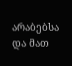არაბებსა და მათ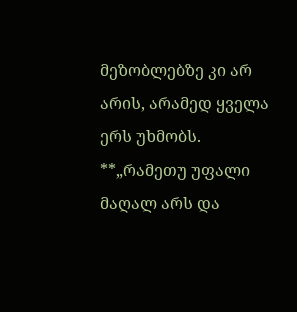მეზობლებზე კი არ არის, არამედ ყველა ერს უხმობს.
**„რამეთუ უფალი მაღალ არს და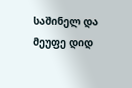საშინელ და მეუფე დიდ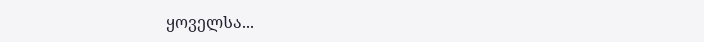ყოველსა...